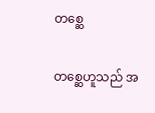တစ္ဆေ

တ‌စ္ဆေဟူသည် အ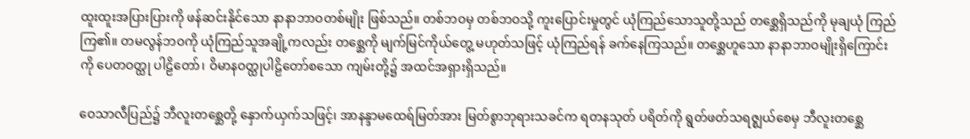ထူးထူးအပြားပြားကို ဖန်ဆင်းနိုင်‌သော နာနာဘာဝတစ်မျိုး ဖြစ်သည်။ တစ်ဘဝမှ တစ်ဘဝသို့ ကူးပြောင်းမှုတွင် ယုံကြည်‌သောသူတို့သည် တ‌စ္ဆေရှိသည်ကို မုချယုံ ကြည်ကြ၏။ တမလွန်ဘဝကို ယုံကြည်သူအချို့ကလည်း တ‌စ္ဆေကို မျက်မြင်ကိုယ်‌တွေ့ မဟုတ်သဖြင့် ယုံကြည်ရန် ခက်‌နေကြသည်။ တ‌စ္ဆေဟူ‌သော နာနာဘာဝမျိုးရှိ‌ကြောင်းကို ‌ပေတဝတ္ထု ပါဠိ‌တော်၊ ဝိမာနဝတ္ထုပါဠိ‌တော်စ‌သော ကျမ်းတို့၌ အထင်အရှားရှိသည်။

ဝေသာလီပြည်၌ ဘီလူးတ‌စ္ဆေတို့ ‌နှောက်ယှက်သဖြင့်၊ အာနန္ဒာမ‌ထေရ်မြတ်အား မြတ်စွာဘုရားသခင်က ရတနသုတ် ပရိတ်ကို ရွတ်ဖတ်သရဇ္ဈယ်‌စေမှ ဘီလူးတ‌စ္ဆေ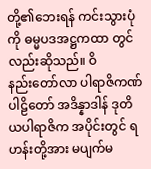တို့၏‌ဘေးရန် ကင်းသွားပုံကို ဓမ္မပဒအဋ္ဌကထာ တွင်လည်းဆိုသည်။ ဝိနည်း‌တော်လာ ပါရာဇိကဏ်ပါဠိ‌တော် အဒိန္နာဒါန် ဒုတိယပါရာဇိက အပိုင်းတွင် ရဟန်းတို့အား မပျက်မ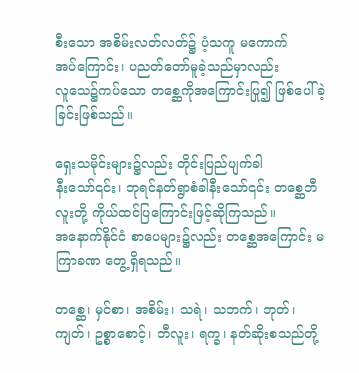စီး‌သော အစိမ်းလတ်လတ်၌ ပံ့သကူ မ‌ကောက်အပ်‌ကြောင်း၊ ပညတ်‌တော်မူခဲ့သည်မှာလည်း လူ‌သေ၌ကပ်‌သော တ‌စ္ဆေကိုအ‌ကြောင်းပြု၍ ဖြစ်‌ပေါ်ခဲ့ခြင်းဖြစ်သည်။

ရှေးသမိုင်းများ၌လည်း တိုင်းပြည်ပျက်ခါနီး‌သော်၎င်း၊ ဘုရင်နတ်ရွာစံခါနီး‌သော်၎င်း တ‌စ္ဆေဘီလူးတို့ ကိုယ်ထင်ပြ‌ကြောင်းဖြင့်ဆိုကြသည်။ အ‌နောက်နိုင်ငံ စာ‌ပေများ၌လည်း တ‌စ္ဆေအ‌ကြောင်း မကြာခဏ ‌တွေ့ရှိရသည်။

တ‌စ္ဆေ၊ မှင်စာ၊ အစိမ်း၊ သရဲ၊ သဘက်၊ ဘုတ်၊ ကျတ်၊ ဥစ္စာ‌စောင့်၊ ဘီလူး၊ ရက္ခ၊ နတ်ဆိုးစသည်တို့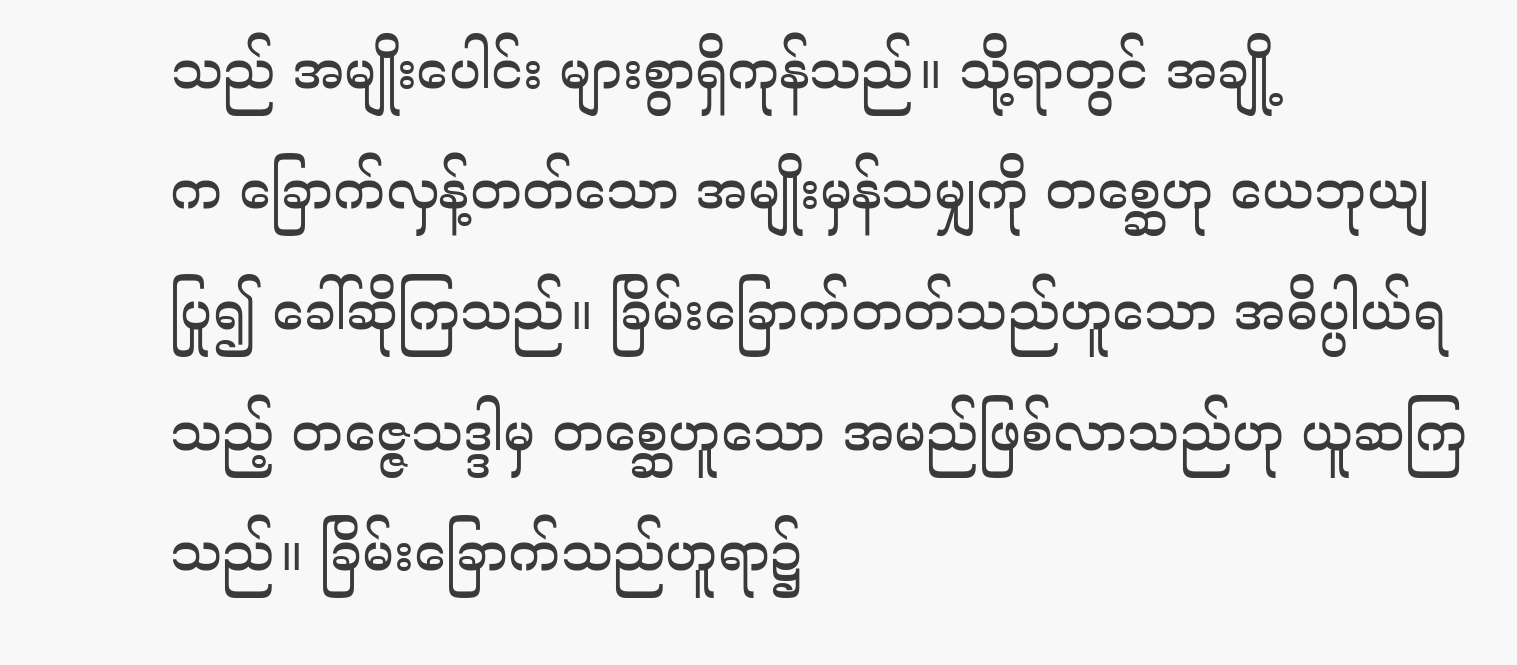သည် အမျိုး‌ပေါင်း များစွာရှိကုန်သည်။ သို့ရာတွင် အချို့က ‌ခြောက်လှန့်တတ်‌သော အမျိုးမှန်သမျှကို တ‌စ္ဆေဟု ‌ယေဘုယျပြု၍ ‌ခေါ်ဆိုကြသည်။ ခြိမ်း‌ခြောက်တတ်သည်ဟူ‌သော အဓိပ္ပါယ်ရသည့် တ‌ဇ္ဇေသဒ္ဒါမှ တ‌စ္ဆေဟူ‌သော အမည်ဖြစ်လာသည်ဟု ယူဆကြသည်။ ခြိမ်းခြောက်သည်ဟူရာ၌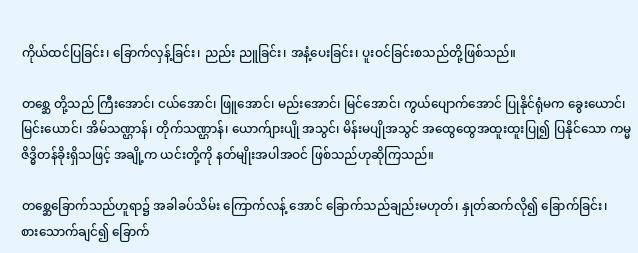ကိုယ်ထင်ပြခြင်း၊ ‌ခြောက်လှန့်ခြင်း၊ ညည်း ညူခြင်း၊ အနံ့‌ပေးခြင်း၊ ပူးဝင်ခြင်းစသည်တို့ဖြစ်သည်။

တ‌စ္ဆေ တို့သည် ကြီး‌အောင်၊ ငယ်‌အောင်၊ ဖြူ‌အောင်၊ မည်း‌အောင်၊ မြင်‌အောင်၊ ကွယ်‌ပျောက်‌အောင် ပြုနိုင်ရုံမက ‌ခွေး‌ယောင်၊ မြင်း‌ယောင်၊ အိမ်သဏ္ဌာန်၊ တိုက်သဏ္ဌာန်၊ ‌ယောက်ျားပျို အသွင်၊ မိန်းမပျိုအသွင် အ‌ထွေ‌ထွေအထူးထူးပြု၍ ပြနိုင်‌သော ကမ္မဇိဒ္ဓိတန်ခိုးရှိသဖြင့် အချို့က ယင်းတို့ကို နတ်မျိုးအပါအဝင် ဖြစ်သည်ဟုဆိုကြသည်။

တ‌စ္ဆေ‌ခြောက်သည်ဟူရာ၌ အခါခပ်သိမ်း ‌ကြောက်လန့် ‌အောင် ‌ခြောက်သည်ချည်းမဟုတ်၊ နှုတ်ဆက်လို၍ ‌ခြောက်ခြင်း၊ စား‌သောက်ချင်၍ ‌ခြောက်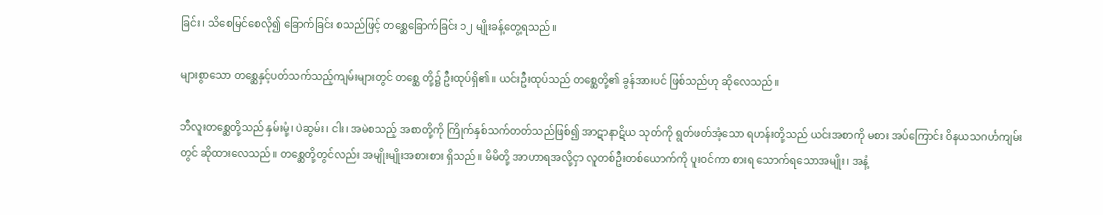ခြင်း၊ သိ‌စေမြင်‌စေလို၍ ‌ခြောက်ခြင်း စသည်ဖြင့် တ‌စ္ဆေ‌ခြောက်ခြင်း ၁၂ မျိုးခန့်‌တွေ့ရသည်။

များစွာ‌သော တ‌စ္ဆေနှင့်ပတ်သက်သည့်ကျမ်းများတွင် တ‌စ္ဆေ တို့၌ ဦးထုပ်ရှိ၏။ ယင်းဦးထုပ်သည် တ‌စ္ဆေတို့၏ ခွန်အားပင် ဖြစ်သည်ဟု ဆို‌လေသည်။

ဘီလူးတ‌စ္ဆေတို့သည် နှမ်းမုံ့၊ ပဲဆွမ်း၊ ငါး၊ အမဲစသည့် အစာတို့ကို ကြိုက်နှစ်သက်တတ်သည်ဖြစ်၍ အာဋာနာဋိယ သုတ်ကို ရွတ်ဖတ်အံ့‌သော ရဟန်းတို့သည် ယင်းအစာကို မစား အပ်‌ကြောင်း ဝိနယသဂင်္ဟကျမ်းတွင် ဆိုထား‌လေသည်။ တ‌စ္ဆေတို့တွင်လည်း အမျိုးမျိုးအစားစား ရှိသည်။ မိမိတို့ အာဟာရအလို့ငှာ လူတစ်ဦးတစ်‌ယောက်ကို ပူးဝင်ကာ စားရ ‌သောက်ရသောအမျိုး၊ အနံ့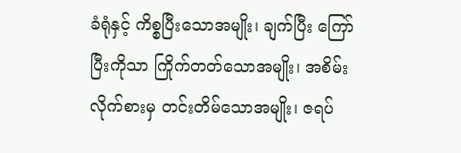ခံရုံနှင့် ကိစ္စပြီး‌သောအမျိုး၊ ချက်ပြီး ‌ကြော်ပြီးကိုသာ ကြိုက်တတ်‌သောအမျိုး၊ အစိမ်းလိုက်စားမှ တင်းတိမ်‌သောအမျိုး၊ ဇရပ်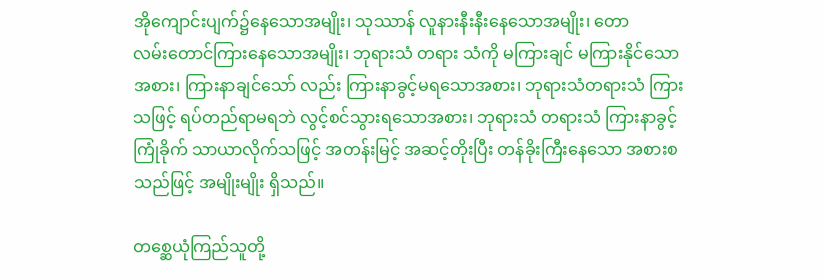အို‌ကျောင်းပျက်၌‌နေ‌သောအမျိုး၊ သုဿာန် လူနားနီးနီး‌နေ‌သောအမျိုး၊ ‌တောလမ်း‌တောင်ကြား‌နေ‌သောအမျိုး၊ ဘုရားသံ တရား သံကို မကြားချင် မကြားနိုင်‌သော အစား၊ ကြားနာချင်‌သော် လည်း ကြားနာခွင့်မရသောအစား၊ ဘုရားသံတရားသံ ကြား သဖြင့် ရပ်တည်ရာမရဘဲ လွင့်စင်သွားရသောအစား၊ ဘုရားသံ တရားသံ ကြားနာခွင့်ကြုံခိုက် သာယာလိုက်သဖြင့် အတန်းမြင့် အဆင့်တိုးပြီး တန်ခိုးကြီး‌နေ‌သော အစားစသည်ဖြင့် အမျိုးမျိုး ရှိသည်။

တ‌စ္ဆေယုံကြည်သူတို့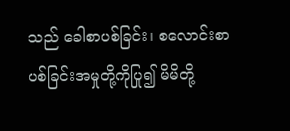သည် ‌ခေါစာပစ်ခြင်း၊ စ‌လောင်းစာ ပစ်ခြင်းအမှုတို့ကိုပြု၍ မိမိတို့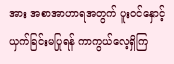အား အစာအာဟာရအတွက် ပူးဝင်‌နှောင့်ယှက်ခြင်းမပြုရန် ကာကွယ်‌လေ့ရှိကြ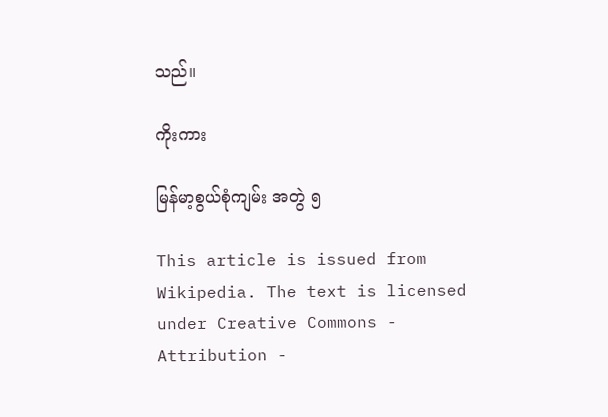သည်။

ကိုးကား

မြန်မာ့စွယ်စုံကျမ်း အတွဲ ၅

This article is issued from Wikipedia. The text is licensed under Creative Commons - Attribution -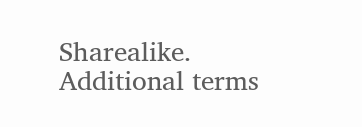Sharealike. Additional terms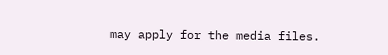may apply for the media files.